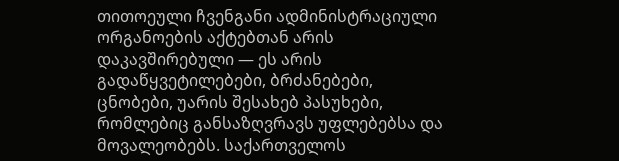თითოეული ჩვენგანი ადმინისტრაციული ორგანოების აქტებთან არის დაკავშირებული — ეს არის გადაწყვეტილებები, ბრძანებები, ცნობები, უარის შესახებ პასუხები, რომლებიც განსაზღვრავს უფლებებსა და მოვალეობებს. საქართველოს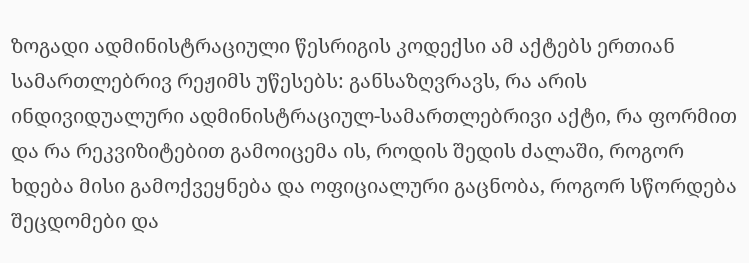ზოგადი ადმინისტრაციული წესრიგის კოდექსი ამ აქტებს ერთიან სამართლებრივ რეჟიმს უწესებს: განსაზღვრავს, რა არის ინდივიდუალური ადმინისტრაციულ-სამართლებრივი აქტი, რა ფორმით და რა რეკვიზიტებით გამოიცემა ის, როდის შედის ძალაში, როგორ ხდება მისი გამოქვეყნება და ოფიციალური გაცნობა, როგორ სწორდება შეცდომები და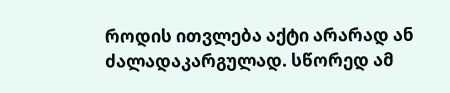როდის ითვლება აქტი არარად ან ძალადაკარგულად. სწორედ ამ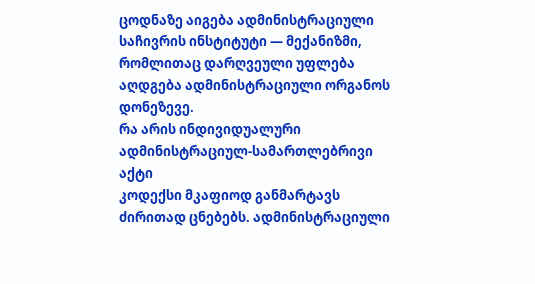ცოდნაზე აიგება ადმინისტრაციული საჩივრის ინსტიტუტი — მექანიზმი, რომლითაც დარღვეული უფლება აღდგება ადმინისტრაციული ორგანოს დონეზევე.
რა არის ინდივიდუალური ადმინისტრაციულ-სამართლებრივი აქტი
კოდექსი მკაფიოდ განმარტავს ძირითად ცნებებს. ადმინისტრაციული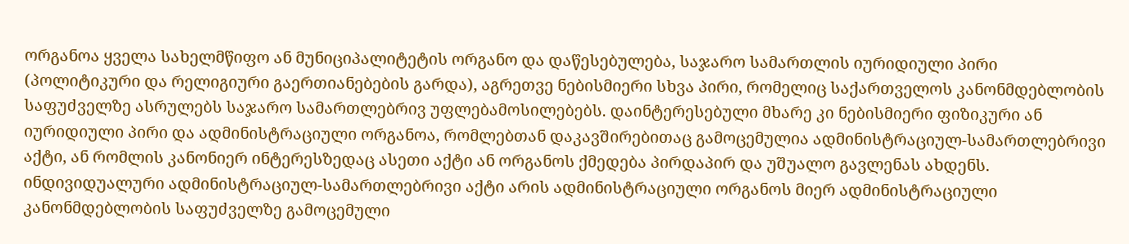ორგანოა ყველა სახელმწიფო ან მუნიციპალიტეტის ორგანო და დაწესებულება, საჯარო სამართლის იურიდიული პირი (პოლიტიკური და რელიგიური გაერთიანებების გარდა), აგრეთვე ნებისმიერი სხვა პირი, რომელიც საქართველოს კანონმდებლობის საფუძველზე ასრულებს საჯარო სამართლებრივ უფლებამოსილებებს. დაინტერესებული მხარე კი ნებისმიერი ფიზიკური ან იურიდიული პირი და ადმინისტრაციული ორგანოა, რომლებთან დაკავშირებითაც გამოცემულია ადმინისტრაციულ-სამართლებრივი აქტი, ან რომლის კანონიერ ინტერესზედაც ასეთი აქტი ან ორგანოს ქმედება პირდაპირ და უშუალო გავლენას ახდენს.
ინდივიდუალური ადმინისტრაციულ-სამართლებრივი აქტი არის ადმინისტრაციული ორგანოს მიერ ადმინისტრაციული კანონმდებლობის საფუძველზე გამოცემული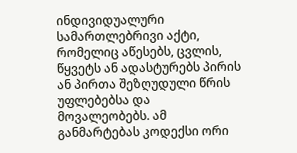ინდივიდუალური სამართლებრივი აქტი, რომელიც აწესებს, ცვლის, წყვეტს ან ადასტურებს პირის ან პირთა შეზღუდული წრის უფლებებსა და მოვალეობებს. ამ განმარტებას კოდექსი ორი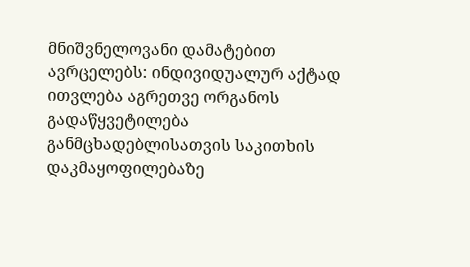მნიშვნელოვანი დამატებით ავრცელებს: ინდივიდუალურ აქტად ითვლება აგრეთვე ორგანოს გადაწყვეტილება განმცხადებლისათვის საკითხის დაკმაყოფილებაზე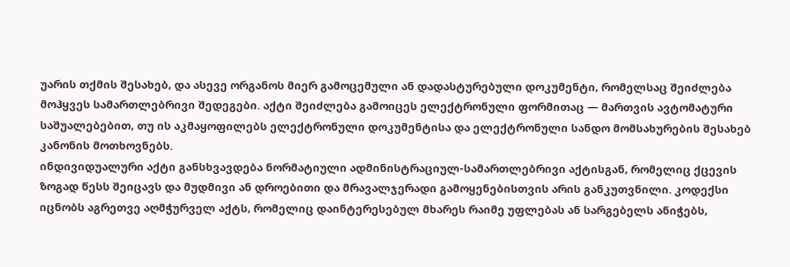უარის თქმის შესახებ, და ასევე ორგანოს მიერ გამოცემული ან დადასტურებული დოკუმენტი, რომელსაც შეიძლება მოჰყვეს სამართლებრივი შედეგები. აქტი შეიძლება გამოიცეს ელექტრონული ფორმითაც — მართვის ავტომატური საშუალებებით, თუ ის აკმაყოფილებს ელექტრონული დოკუმენტისა და ელექტრონული სანდო მომსახურების შესახებ კანონის მოთხოვნებს.
ინდივიდუალური აქტი განსხვავდება ნორმატიული ადმინისტრაციულ-სამართლებრივი აქტისგან, რომელიც ქცევის ზოგად წესს შეიცავს და მუდმივი ან დროებითი და მრავალჯერადი გამოყენებისთვის არის განკუთვნილი. კოდექსი იცნობს აგრეთვე აღმჭურველ აქტს, რომელიც დაინტერესებულ მხარეს რაიმე უფლებას ან სარგებელს ანიჭებს,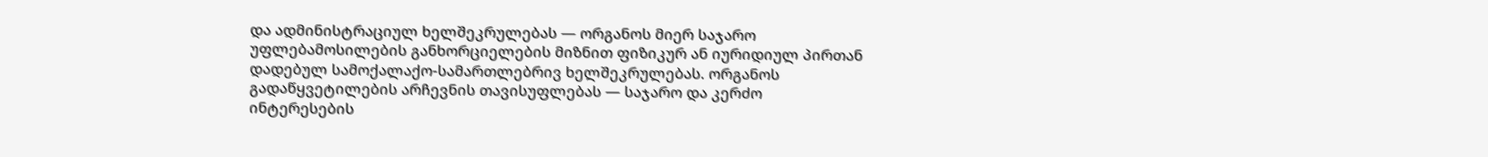და ადმინისტრაციულ ხელშეკრულებას — ორგანოს მიერ საჯარო უფლებამოსილების განხორციელების მიზნით ფიზიკურ ან იურიდიულ პირთან დადებულ სამოქალაქო-სამართლებრივ ხელშეკრულებას. ორგანოს გადაწყვეტილების არჩევნის თავისუფლებას — საჯარო და კერძო ინტერესების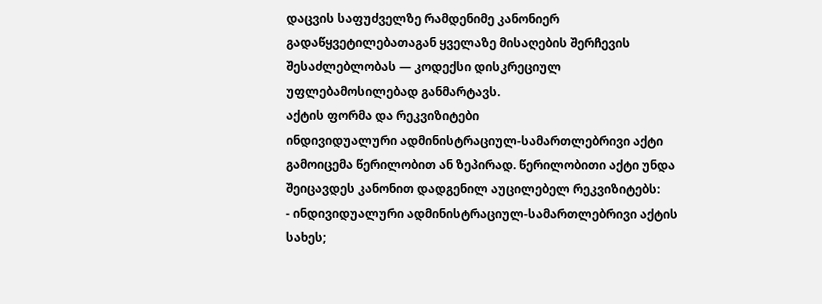დაცვის საფუძველზე რამდენიმე კანონიერ გადაწყვეტილებათაგან ყველაზე მისაღების შერჩევის შესაძლებლობას — კოდექსი დისკრეციულ უფლებამოსილებად განმარტავს.
აქტის ფორმა და რეკვიზიტები
ინდივიდუალური ადმინისტრაციულ-სამართლებრივი აქტი გამოიცემა წერილობით ან ზეპირად. წერილობითი აქტი უნდა შეიცავდეს კანონით დადგენილ აუცილებელ რეკვიზიტებს:
- ინდივიდუალური ადმინისტრაციულ-სამართლებრივი აქტის სახეს;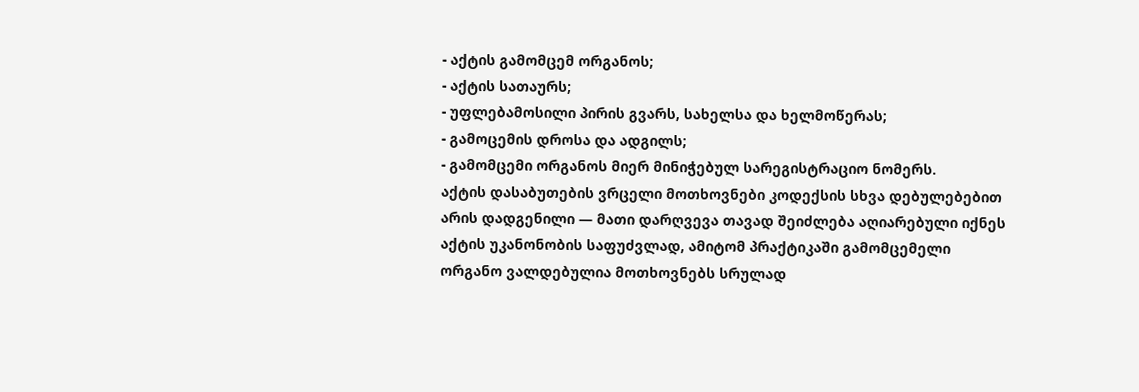- აქტის გამომცემ ორგანოს;
- აქტის სათაურს;
- უფლებამოსილი პირის გვარს, სახელსა და ხელმოწერას;
- გამოცემის დროსა და ადგილს;
- გამომცემი ორგანოს მიერ მინიჭებულ სარეგისტრაციო ნომერს.
აქტის დასაბუთების ვრცელი მოთხოვნები კოდექსის სხვა დებულებებით არის დადგენილი — მათი დარღვევა თავად შეიძლება აღიარებული იქნეს აქტის უკანონობის საფუძვლად, ამიტომ პრაქტიკაში გამომცემელი ორგანო ვალდებულია მოთხოვნებს სრულად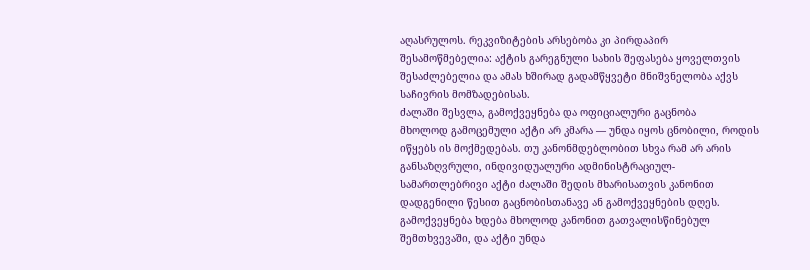აღასრულოს. რეკვიზიტების არსებობა კი პირდაპირ შესამოწმებელია: აქტის გარეგნული სახის შეფასება ყოველთვის შესაძლებელია და ამას ხშირად გადამწყვეტი მნიშვნელობა აქვს საჩივრის მომზადებისას.
ძალაში შესვლა, გამოქვეყნება და ოფიციალური გაცნობა
მხოლოდ გამოცემული აქტი არ კმარა — უნდა იყოს ცნობილი, როდის იწყებს ის მოქმედებას. თუ კანონმდებლობით სხვა რამ არ არის განსაზღვრული, ინდივიდუალური ადმინისტრაციულ-სამართლებრივი აქტი ძალაში შედის მხარისათვის კანონით დადგენილი წესით გაცნობისთანავე ან გამოქვეყნების დღეს. გამოქვეყნება ხდება მხოლოდ კანონით გათვალისწინებულ შემთხვევაში, და აქტი უნდა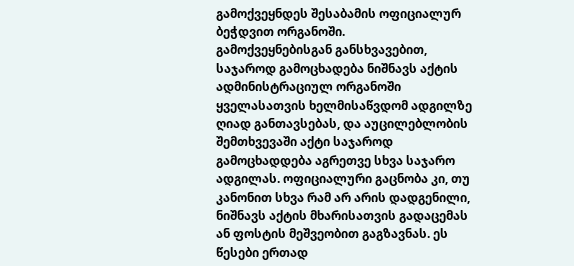გამოქვეყნდეს შესაბამის ოფიციალურ ბეჭდვით ორგანოში.
გამოქვეყნებისგან განსხვავებით, საჯაროდ გამოცხადება ნიშნავს აქტის ადმინისტრაციულ ორგანოში ყველასათვის ხელმისაწვდომ ადგილზე ღიად განთავსებას, და აუცილებლობის შემთხვევაში აქტი საჯაროდ გამოცხადდება აგრეთვე სხვა საჯარო ადგილას. ოფიციალური გაცნობა კი, თუ კანონით სხვა რამ არ არის დადგენილი, ნიშნავს აქტის მხარისათვის გადაცემას ან ფოსტის მეშვეობით გაგზავნას. ეს წესები ერთად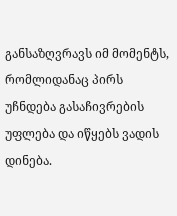განსაზღვრავს იმ მომენტს, რომლიდანაც პირს უჩნდება გასაჩივრების უფლება და იწყებს ვადის დინება.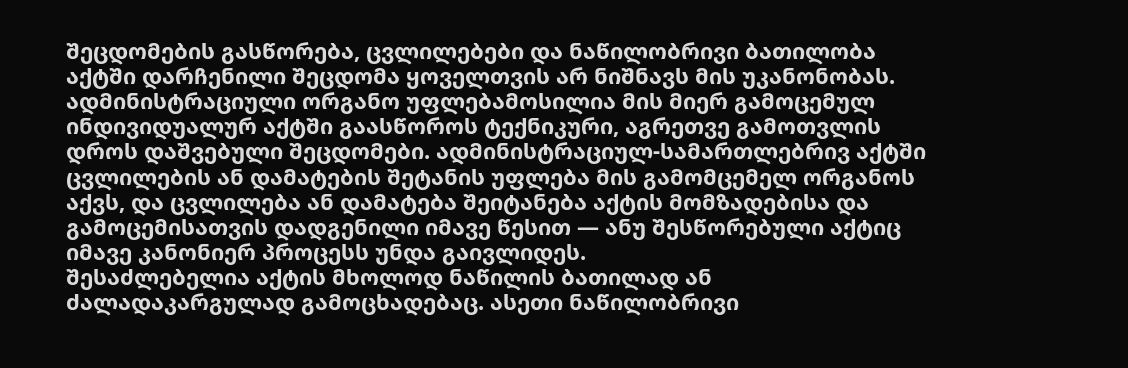შეცდომების გასწორება, ცვლილებები და ნაწილობრივი ბათილობა
აქტში დარჩენილი შეცდომა ყოველთვის არ ნიშნავს მის უკანონობას. ადმინისტრაციული ორგანო უფლებამოსილია მის მიერ გამოცემულ ინდივიდუალურ აქტში გაასწოროს ტექნიკური, აგრეთვე გამოთვლის დროს დაშვებული შეცდომები. ადმინისტრაციულ-სამართლებრივ აქტში ცვლილების ან დამატების შეტანის უფლება მის გამომცემელ ორგანოს აქვს, და ცვლილება ან დამატება შეიტანება აქტის მომზადებისა და გამოცემისათვის დადგენილი იმავე წესით — ანუ შესწორებული აქტიც იმავე კანონიერ პროცესს უნდა გაივლიდეს.
შესაძლებელია აქტის მხოლოდ ნაწილის ბათილად ან ძალადაკარგულად გამოცხადებაც. ასეთი ნაწილობრივი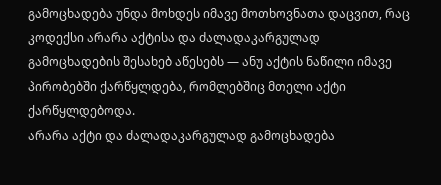გამოცხადება უნდა მოხდეს იმავე მოთხოვნათა დაცვით, რაც კოდექსი არარა აქტისა და ძალადაკარგულად გამოცხადების შესახებ აწესებს — ანუ აქტის ნაწილი იმავე პირობებში ქარწყლდება, რომლებშიც მთელი აქტი ქარწყლდებოდა.
არარა აქტი და ძალადაკარგულად გამოცხადება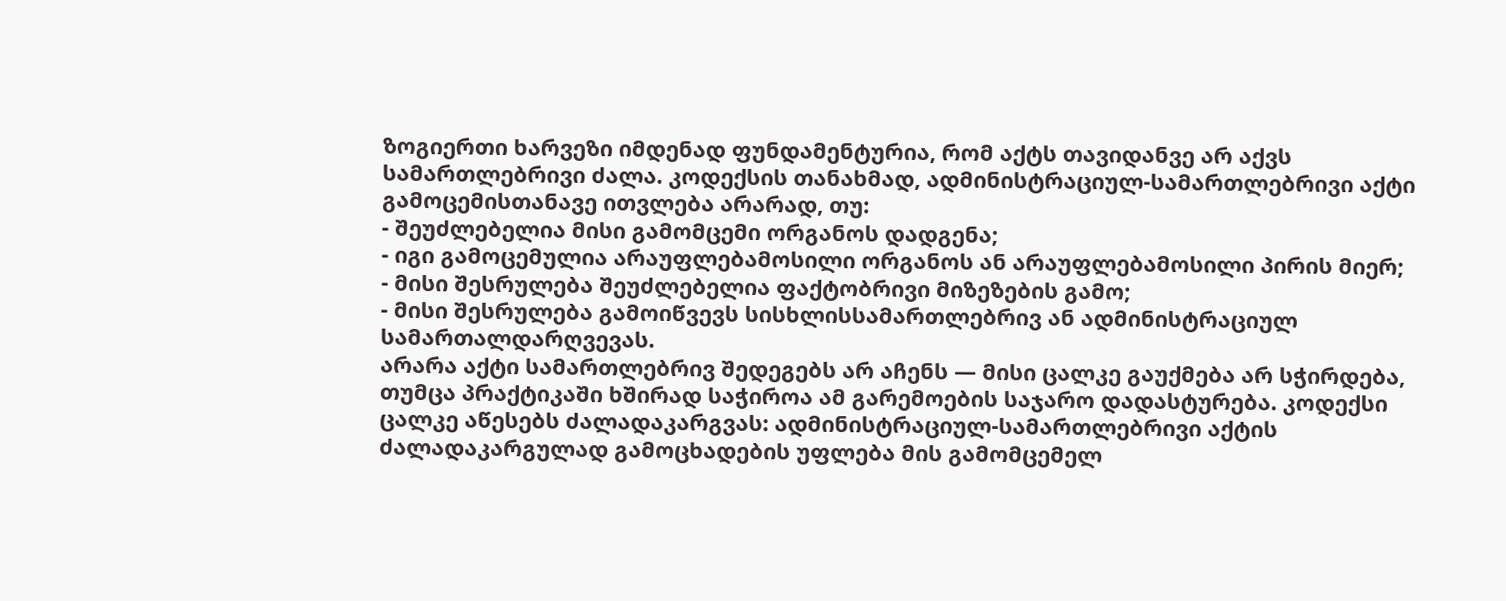ზოგიერთი ხარვეზი იმდენად ფუნდამენტურია, რომ აქტს თავიდანვე არ აქვს სამართლებრივი ძალა. კოდექსის თანახმად, ადმინისტრაციულ-სამართლებრივი აქტი გამოცემისთანავე ითვლება არარად, თუ:
- შეუძლებელია მისი გამომცემი ორგანოს დადგენა;
- იგი გამოცემულია არაუფლებამოსილი ორგანოს ან არაუფლებამოსილი პირის მიერ;
- მისი შესრულება შეუძლებელია ფაქტობრივი მიზეზების გამო;
- მისი შესრულება გამოიწვევს სისხლისსამართლებრივ ან ადმინისტრაციულ სამართალდარღვევას.
არარა აქტი სამართლებრივ შედეგებს არ აჩენს — მისი ცალკე გაუქმება არ სჭირდება, თუმცა პრაქტიკაში ხშირად საჭიროა ამ გარემოების საჯარო დადასტურება. კოდექსი ცალკე აწესებს ძალადაკარგვას: ადმინისტრაციულ-სამართლებრივი აქტის ძალადაკარგულად გამოცხადების უფლება მის გამომცემელ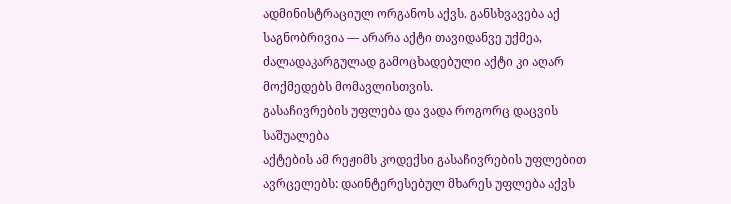ადმინისტრაციულ ორგანოს აქვს. განსხვავება აქ საგნობრივია — არარა აქტი თავიდანვე უქმეა, ძალადაკარგულად გამოცხადებული აქტი კი აღარ მოქმედებს მომავლისთვის.
გასაჩივრების უფლება და ვადა როგორც დაცვის საშუალება
აქტების ამ რეჟიმს კოდექსი გასაჩივრების უფლებით ავრცელებს: დაინტერესებულ მხარეს უფლება აქვს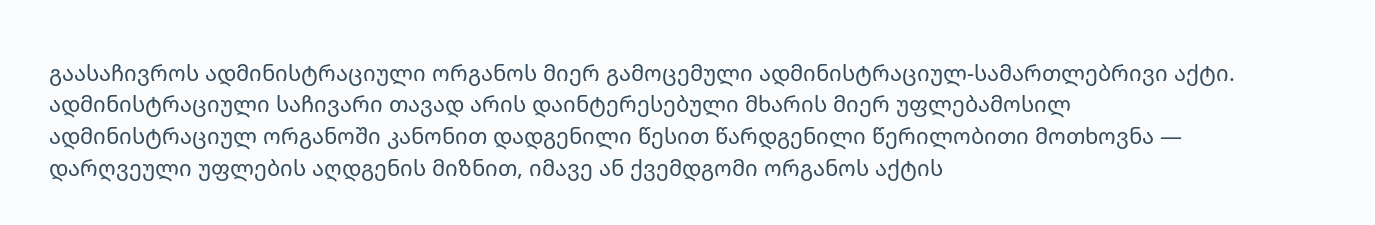გაასაჩივროს ადმინისტრაციული ორგანოს მიერ გამოცემული ადმინისტრაციულ-სამართლებრივი აქტი. ადმინისტრაციული საჩივარი თავად არის დაინტერესებული მხარის მიერ უფლებამოსილ ადმინისტრაციულ ორგანოში კანონით დადგენილი წესით წარდგენილი წერილობითი მოთხოვნა — დარღვეული უფლების აღდგენის მიზნით, იმავე ან ქვემდგომი ორგანოს აქტის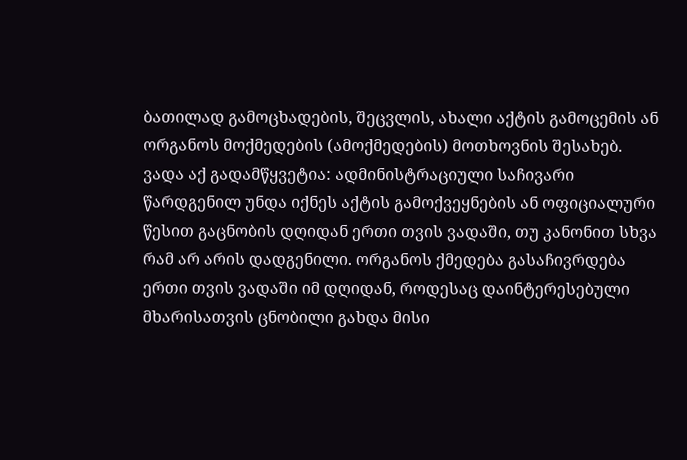ბათილად გამოცხადების, შეცვლის, ახალი აქტის გამოცემის ან ორგანოს მოქმედების (ამოქმედების) მოთხოვნის შესახებ.
ვადა აქ გადამწყვეტია: ადმინისტრაციული საჩივარი წარდგენილ უნდა იქნეს აქტის გამოქვეყნების ან ოფიციალური წესით გაცნობის დღიდან ერთი თვის ვადაში, თუ კანონით სხვა რამ არ არის დადგენილი. ორგანოს ქმედება გასაჩივრდება ერთი თვის ვადაში იმ დღიდან, როდესაც დაინტერესებული მხარისათვის ცნობილი გახდა მისი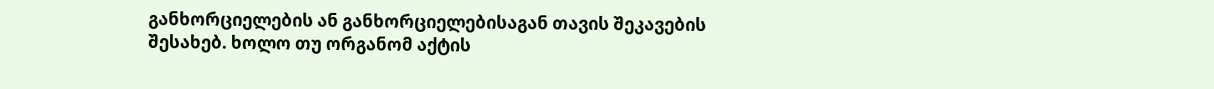განხორციელების ან განხორციელებისაგან თავის შეკავების შესახებ. ხოლო თუ ორგანომ აქტის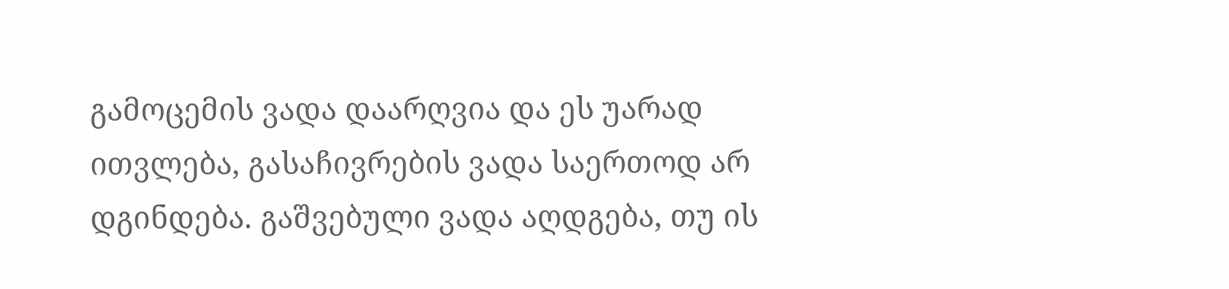გამოცემის ვადა დაარღვია და ეს უარად ითვლება, გასაჩივრების ვადა საერთოდ არ დგინდება. გაშვებული ვადა აღდგება, თუ ის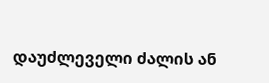დაუძლეველი ძალის ან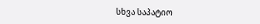სხვა საპატიო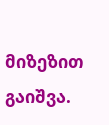მიზეზით გაიშვა.